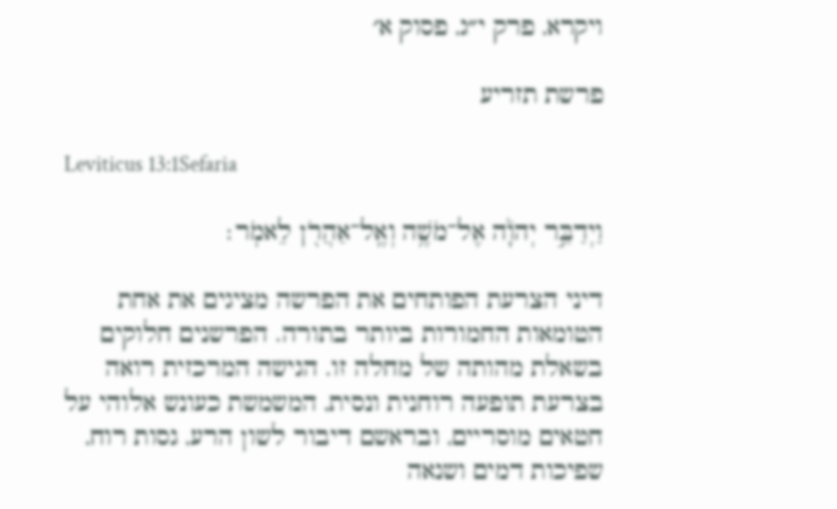ויקרא, פרק י״ג, פסוק א׳

פרשת תזריע

Leviticus 13:1Sefaria

וַיְדַבֵּ֣ר יְהֹוָ֔ה אֶל־מֹשֶׁ֥ה וְאֶֽל־אַהֲרֹ֖ן לֵאמֹֽר׃

דיני הצרעת הפותחים את הפרשה מציגים את אחת הטומאות החמורות ביותר בתורה. הפרשנים חלוקים בשאלת מהותה של מחלה זו. הגישה המרכזית רואה בצרעת תופעה רוחנית ונסית, המשמשת כעונש אלוהי על חטאים מוסריים, ובראשם דיבור לשון הרע, גסות רוח, שפיכות דמים ושנאה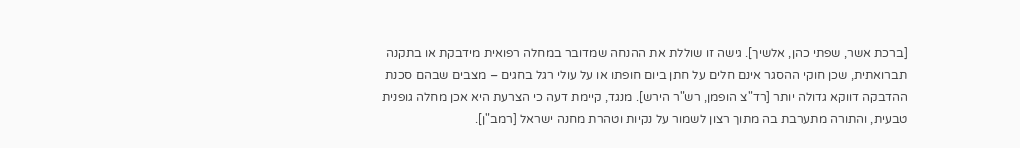[ברכת אשר, שפתי כהן, אלשיך]. גישה זו שוללת את ההנחה שמדובר במחלה רפואית מידבקת או בתקנה תברואתית, שכן חוקי ההסגר אינם חלים על חתן ביום חופתו או על עולי רגל בחגים – מצבים שבהם סכנת ההדבקה דווקא גדולה יותר [רד"צ הופמן, רש"ר הירש]. מנגד, קיימת דעה כי הצרעת היא אכן מחלה גופנית טבעית, והתורה מתערבת בה מתוך רצון לשמור על נקיות וטהרת מחנה ישראל [רמב"ן].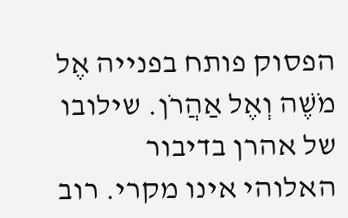הפסוק פותח בפנייה אֶל מֹשֶׁה וְאֶל אַהֲרֹן. שילובו של אהרן בדיבור האלוהי אינו מקרי. רוב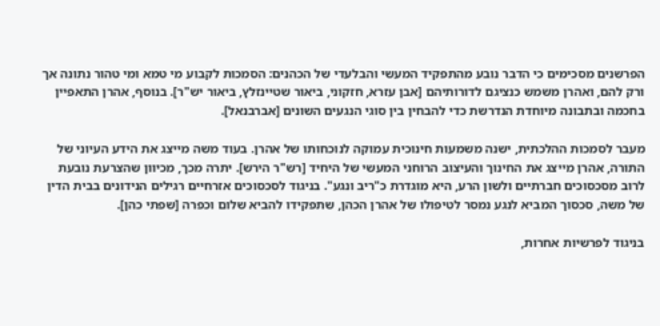הפרשנים מסכימים כי הדבר נובע מהתפקיד המעשי והבלעדי של הכהנים: הסמכות לקבוע מי טמא ומי טהור נתונה אך ורק להם, ואהרן משמש כנציגם לדורותיהם [אבן עזרא, חזקוני, ביאור שטיינזלץ, ביאור יש"ר]. בנוסף, אהרן התאפיין בחכמה ובתבונה מיוחדת הנדרשת כדי להבחין בין סוגי הנגעים השונים [אברבנאל].

מעבר לסמכות ההלכתית, ישנה משמעות חינוכית עמוקה לנוכחותו של אהרן. בעוד משה מייצג את הידע העיוני של התורה, אהרן מייצג את החינוך והעיצוב הרוחני המעשי של היחיד [רש"ר הירש]. יתרה מכך, מכיוון שהצרעת נובעת לרוב מסכסוכים חברתיים ולשון הרע, היא מוגדרת כ"ריב ונגע". בניגוד לסכסוכים אזרחיים רגילים הנידונים בבית הדין של משה, סכסוך המביא לנגע נמסר לטיפולו של אהרן הכהן, שתפקידו להביא שלום וכפרה [שפתי כהן].

בניגוד לפרשיות אחרות,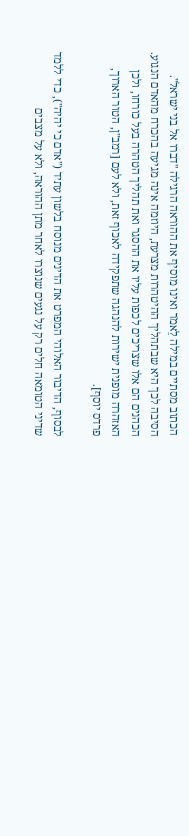הכתוב מסתיים במילה לֵאמֹר ואינו מוסיף את ההוראה הרגילה "דברו אל בני ישראל". הסיבה לכך היא שבתהליך ההיטהרות מצרעת, היוזמה אינה מגיעה בהכרח מהאדם הנגוע. הכהנים הם אלו שצריכים לכפות עליו את ההסגר ואת תהליך הטהרה בעל כורחו, ולכן האזהרה מופנית ישירות להנהגה שתפקידה לאכוף זאת, ולא לעם [רמב"ן, הטור הארוך, פרדס יוסף].

לבסוף, הדיבור האלוהי המפרט את הדינים מנוסח בלשון עתיד ("אדם כי יהיה"), כדי ללמד שדיני הטומאה חלים רק על נגעים שנוצרו לאחר מתן ההוראה, ולא על מצבים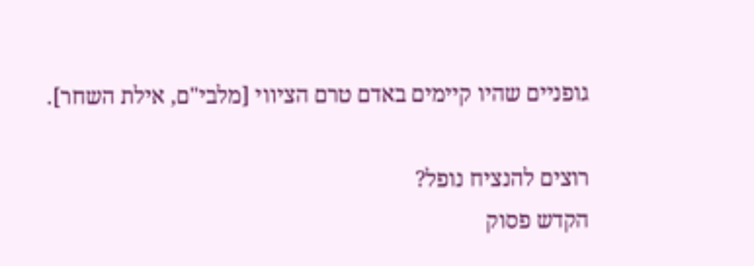גופניים שהיו קיימים באדם טרם הציווי [מלבי"ם, אילת השחר].

רוצים להנציח נופל?
הקדש פסוק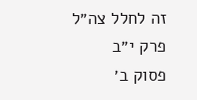זה לחלל צה״ל
פרק י״ב
פסוק ב׳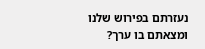נעזרתם בפירוש שלנו ומצאתם בו ערך?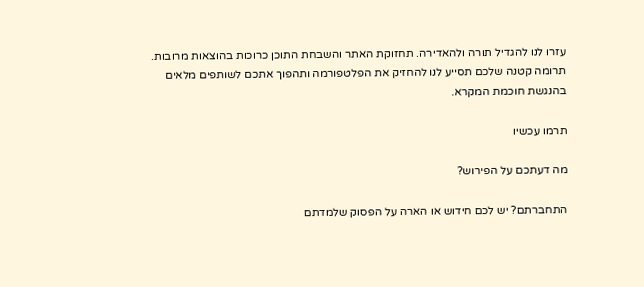עזרו לנו להגדיל תורה ולהאדירה. תחזוקת האתר והשבחת התוכן כרוכות בהוצאות מרובות. תרומה קטנה שלכם תסייע לנו להחזיק את הפלטפורמה ותהפוך אתכם לשותפים מלאים בהנגשת חוכמת המקרא.

תרמו עכשיו

מה דעתכם על הפירוש?

התחברתם? יש לכם חידוש או הארה על הפסוק שלמדתם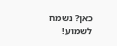כאן? נשמח לשמוע!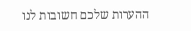ההערות שלכם חשובות לנו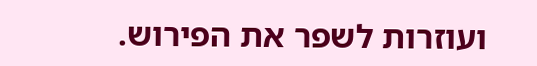ועוזרות לשפר את הפירוש.